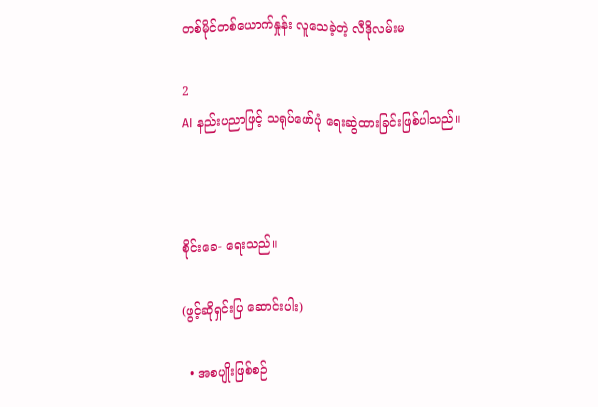တစ်မိုင်တစ်ယောက်နှုန်း လူသေခဲ့တဲ့ လီဒိုလမ်းမ

2
AI နည်းပညာဖြင့် သရုပ်ဖော်ပုံ ရေးဆွဲထားခြင်းဖြစ်ပါသည်။



စိုင်းခေ- ရေးသည်။

(ဖွင့်ဆိုရှင်းပြ ဆောင်းပါး)

  • အစပျိုးဖြစ်စဉ်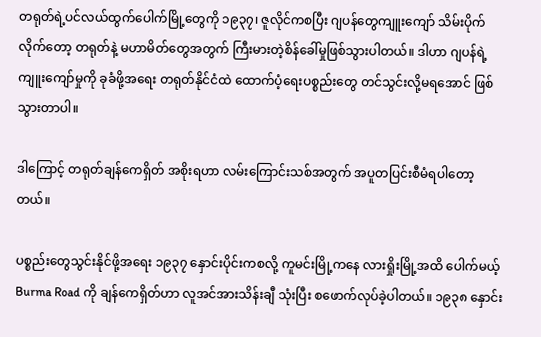တရုတ်ရဲ့ပင်လယ်ထွက်ပေါက်မြို့တွေကို ၁၉၃၇၊ ဇူလိုင်ကစပြီး ဂျပန်တွေကျူးကျော် သိမ်းပိုက် လိုက်တော့ တရုတ်နဲ့ မဟာမိတ်တွေအတွက် ကြီးမားတဲ့စိန်ခေါ်မှုဖြစ်သွားပါတယ်။ ဒါဟာ ဂျပန်ရဲ့ ကျူးကျော်မှုကို ခုခံဖို့အရေး တရုတ်နိုင်ငံထဲ ထောက်ပံ့ရေးပစ္စည်းတွေ တင်သွင်းလို့မရအောင် ဖြစ်သွားတာပါ။

ဒါကြောင့် တရုတ်ချန်ကေရှိတ် အစိုးရဟာ လမ်းကြောင်းသစ်အတွက် အပူတပြင်းစီမံရပါတော့တယ်။

ပစ္စည်းတွေသွင်းနိုင်ဖို့အရေး ၁၉၃၇ နှောင်းပိုင်းကစလို့ ကူမင်းမြို့ကနေ လားရှိုးမြို့အထိ ပေါက်မယ့် Burma Road ကို ချန်ကေရှိတ်ဟာ လူအင်အားသိန်းချီ သုံးပြီး စဖောက်လုပ်ခဲ့ပါတယ်။ ၁၉၃၈ နှောင်း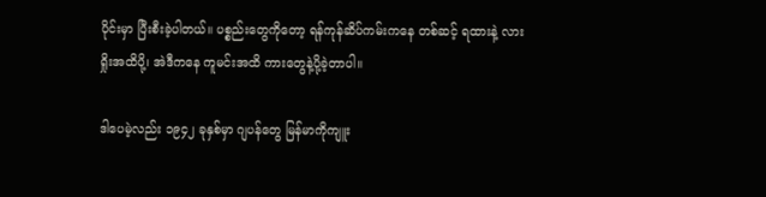ပိုင်းမှာ ပြီးစီးခဲ့ပါတယ်။ ပစ္စည်းတွေကိုတော့ ရန်ကုန်ဆိပ်ကမ်းကနေ တစ်ဆင့် ရထားနဲ့ လားရှိုးအထိပို့၊ အဲဒီကနေ ကူမင်းအထိ ကားတွေနဲ့ပို့ခဲ့တာပါ။

ဒါပေမဲ့လည်း ၁၉၄၂ ခုနှစ်မှာ ဂျပန်တွေ မြန်မာကိုကျူး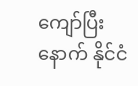ကျော်ပြီးနောက် နိုင်ငံ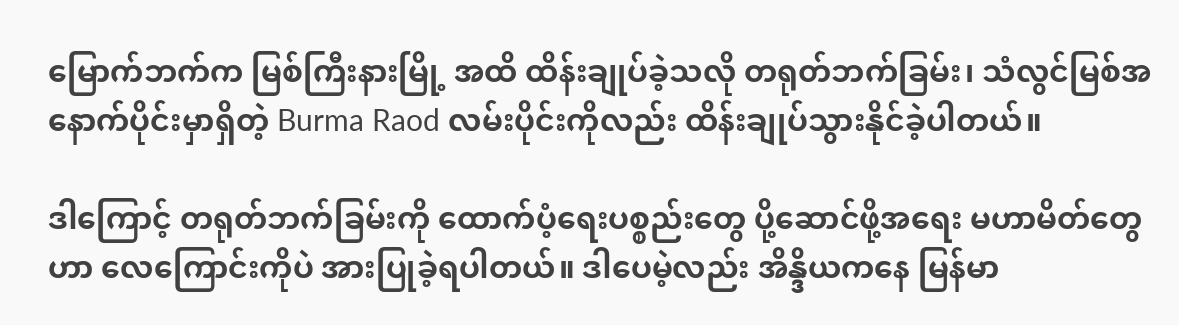မြောက်ဘက်က မြစ်ကြီးနားမြို့ အထိ ထိန်းချုပ်ခဲ့သလို တရုတ်ဘက်ခြမ်း၊ သံလွင်မြစ်အနောက်ပိုင်းမှာရှိတဲ့ Burma Raod လမ်းပိုင်းကိုလည်း ထိန်းချုပ်သွားနိုင်ခဲ့ပါတယ်။

ဒါကြောင့် တရုတ်ဘက်ခြမ်းကို ထောက်ပံ့ရေးပစ္စည်းတွေ ပို့ဆောင်ဖို့အရေး မဟာမိတ်တွေဟာ လေကြောင်းကိုပဲ အားပြုခဲ့ရပါတယ်။ ဒါပေမဲ့လည်း အိန္ဒိယကနေ မြန်မာ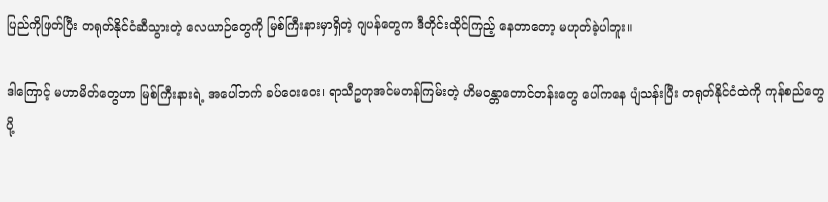ပြည်ကိုဖြတ်ပြီး တရုတ်နိုင်ငံဆီသွားတဲ့ လေယာဉ်တွေကို မြစ်ကြီးနားမှာရှိတဲ့ ဂျပန်တွေက ဒီတိုင်းထိုင်ကြည့် နေတာတော့ မဟုတ်ခဲ့ပါဘူး။

ဒါကြောင့် မဟာမိတ်တွေဟာ မြစ်ကြီးနားရဲ့ အပေါ်ဘက် ခပ်ဝေးဝေး၊ ရာသီဥတုအင်မတန်ကြမ်းတဲ့ ဟိမဝန္တာတောင်တန်းတွေ ပေါ်ကနေ ပျံသန်းပြီး တရုတ်နိုင်ငံထဲကို ကုန်စည်တွေပို့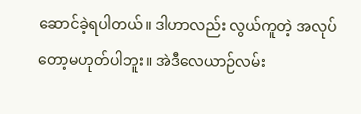ဆောင်ခဲ့ရပါတယ်။ ဒါဟာလည်း လွယ်ကူတဲ့ အလုပ်တော့မဟုတ်ပါဘူး။ အဲဒီလေယာဉ်လမ်း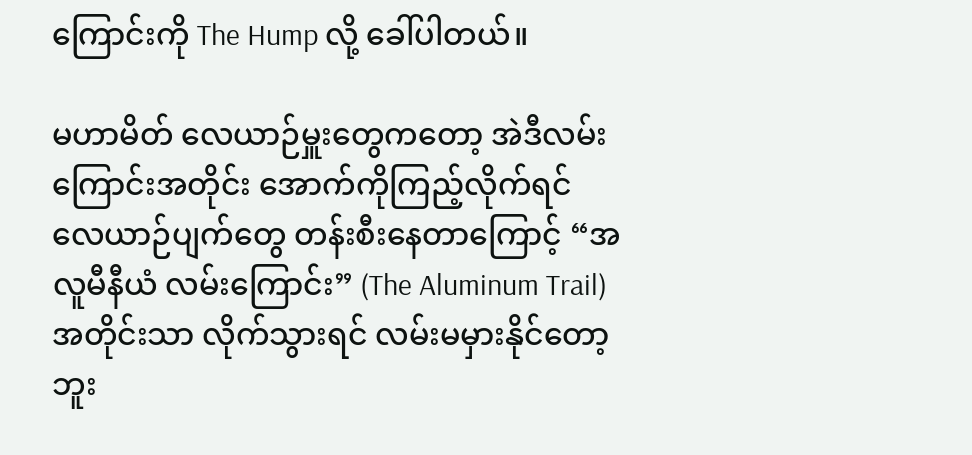ကြောင်းကို The Hump လို့ ခေါ်ပါတယ်။

မဟာမိတ် လေယာဉ်မှူးတွေကတော့ အဲဒီလမ်းကြောင်းအတိုင်း အောက်ကိုကြည့်လိုက်ရင် လေယာဉ်ပျက်တွေ တန်းစီးနေတာကြောင့် “အလူမီနီယံ လမ်းကြောင်း” (The Aluminum Trail) အတိုင်းသာ လိုက်သွားရင် လမ်းမမှားနိုင်တော့ဘူး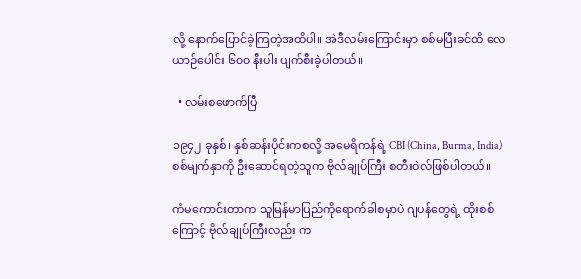လို့ နောက်ပြောင်ခဲ့ကြတဲ့အထိပါ။ အဲဒီလမ်းကြောင်းမှာ စစ်မပြီးခင်ထိ လေယာဉ်ပေါင်း ၆၀၀ နီးပါး ပျက်စီးခဲ့ပါတယ်။

  • လမ်းစဖောက်ပြီ

၁၉၄၂ ခုနှစ်၊ နှစ်ဆန်းပိုင်းကစလို့ အမေရိကန်ရဲ့ CBI (China, Burma, India) စစ်မျက်နှာကို ဦးဆောင်ရတဲ့သူက ဗိုလ်ချုပ်ကြီး စတီးဝဲလ်ဖြစ်ပါတယ်။

ကံမကောင်းတာက သူမြန်မာပြည်ကိုရောက်ခါစမှာပဲ ဂျပန်တွေရဲ့ ထိုးစစ်ကြောင့် ဗိုလ်ချုပ်ကြီးလည်း က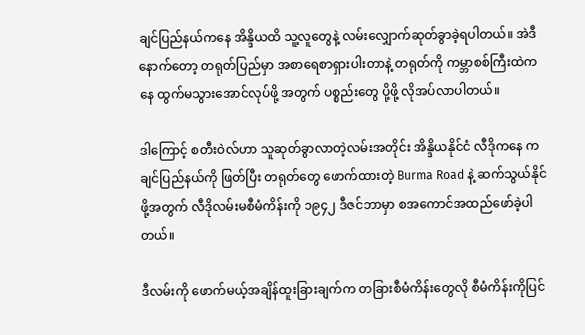ချင်ပြည်နယ်ကနေ အိန္ဒိယထိ သူ့လူတွေနဲ့ လမ်းလျှောက်ဆုတ်ခွာခဲ့ရပါတယ်။ အဲဒီနောက်တော့ တရုတ်ပြည်မှာ အစာရေစာရှားပါးတာနဲ့ တရုတ်ကို ကမ္ဘာစစ်ကြီးထဲကနေ ထွက်မသွားအောင်လုပ်ဖို့ အတွက် ပစ္စည်းတွေ ပို့ဖို့ လိုအပ်လာပါတယ်။

ဒါကြောင့် စတီးဝဲလ်ဟာ သူဆုတ်ခွာလာတဲ့လမ်းအတိုင်း အိန္ဒိယနိုင်ငံ လီဒိုကနေ ကချင်ပြည်နယ်ကို ဖြတ်ပြီး တရုတ်တွေ ဖောက်ထားတဲ့ Burma Road နဲ့ ဆက်သွယ်နိုင်ဖို့အတွက် လီဒိုလမ်းမစီမံကိန်းကို ၁၉၄၂ ဒီဇင်ဘာမှာ စအကောင်အထည်ဖော်ခဲ့ပါတယ်။

ဒီလမ်းကို ဖောက်မယ့်အချိန်ထူးခြားချက်က တခြားစီမံကိန်းတွေလို စီမံကိန်းကိုပြင်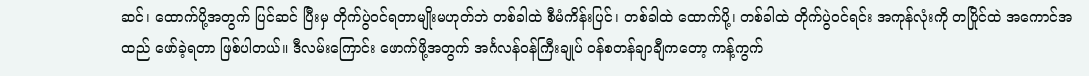ဆင်၊ ထောက်ပို့အတွက် ပြင်ဆင် ပြီးမှ တိုက်ပွဲဝင်ရတာမျိုးမဟုတ်ဘဲ တစ်ခါထဲ စီမံကိန်းပြင်၊ တစ်ခါထဲ ထောက်ပို့၊ တစ်ခါထဲ တိုက်ပွဲဝင်ရင်း အကုန်လုံးကို တပြိုင်ထဲ အကောင်အထည် ဖော်ခဲ့ရတာ ဖြစ်ပါတယ်။ ဒီလမ်းကြောင်း ဖောက်ဖို့အတွက် အင်္ဂလန်ဝန်ကြီးချုပ် ဝန်စတန်ချာချီကတော့ ကန့်ကွက်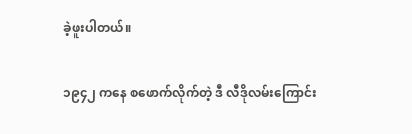ခဲ့ဖူးပါတယ်။

၁၉၄၂ ကနေ စဖောက်လိုက်တဲ့ ဒီ လီဒိုလမ်းကြောင်း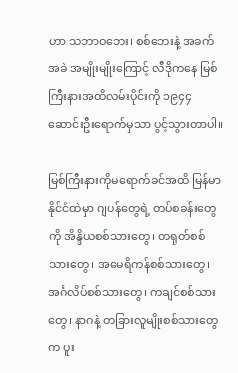ဟာ သဘာဝဘေး၊ စစ်ဘေးနဲ့ အခက်အခဲ အမျိုးမျိုးကြောင့် လီဒိုကနေ မြစ်ကြီးနားအထိလမ်းပိုင်းကို ၁၉၄၄ ဆောင်းဦးရောက်မှသာ ပွင့်သွားတာပါ။

မြစ်ကြီးနားကိုမရောက်ခင်အထိ မြန်မာနိုင်ငံထဲမှာ ဂျပန်တွေရဲ့ တပ်စခန်းတွေကို အိန္ဒိယစစ်သားတွေ၊ တရုတ်စစ်သားတွေ၊ အမေရိကန်စစ်သားတွေ၊ အင်္ဂလိပ်စစ်သားတွေ၊ ကချင်စစ်သားတွေ၊ နာဂနဲ့ တခြားလူမျိုးစစ်သားတွေက ပူး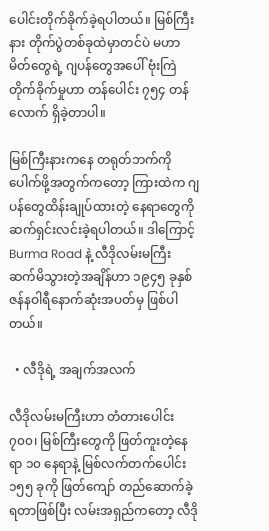ပေါင်းတိုက်ခိုက်ခဲ့ရပါတယ်။ မြစ်ကြီးနား တိုက်ပွဲတစ်ခုထဲမှာတင်ပဲ မဟာမိတ်တွေရဲ့ ဂျပန်တွေအပေါ် ဗုံးကြဲတိုက်ခိုက်မှုဟာ တန်ပေါင်း ၇၅၄ တန်လောက် ရှိခဲ့တာပါ။

မြစ်ကြီးနားကနေ တရုတ်ဘက်ကို ပေါက်ဖို့အတွက်ကတော့ ကြားထဲက ဂျပန်တွေထိန်းချုပ်ထားတဲ့ နေရာတွေကို ဆက်ရှင်းလင်းခဲ့ရပါတယ်။ ဒါကြောင့် Burma Road နဲ့ လီဒိုလမ်းမကြီး ဆက်မိသွားတဲ့အချိန်ဟာ ၁၉၄၅ ခုနှစ် ဇန်နဝါရီနောက်ဆုံးအပတ်မှ ဖြစ်ပါတယ်။

  • လီဒိုရဲ့ အချက်အလက်

လီဒိုလမ်းမကြီးဟာ တံတားပေါင်း ၇၀၀၊ မြစ်ကြီးတွေကို ဖြတ်ကူးတဲ့နေရာ ၁၀ နေရာနဲ့ မြစ်လက်တက်ပေါင်း ၁၅၅ ခုကို ဖြတ်ကျော် တည်ဆောက်ခဲ့ရတာဖြစ်ပြီး လမ်းအရှည်ကတော့ လီဒို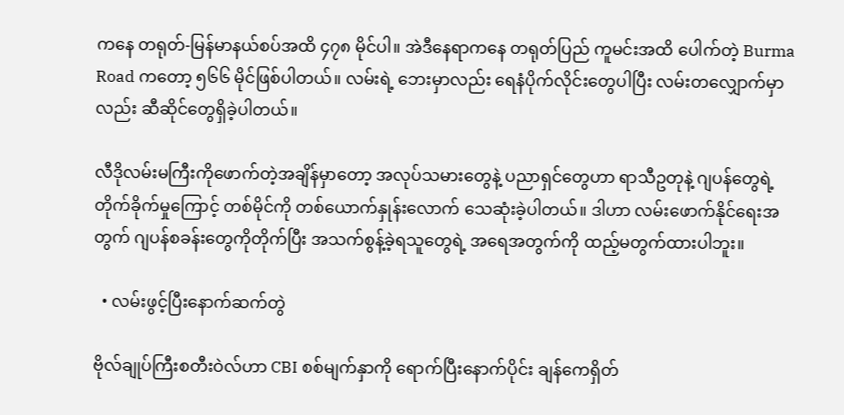ကနေ တရုတ်-မြန်မာနယ်စပ်အထိ ၄၇၈ မိုင်ပါ။ အဲဒီနေရာကနေ တရုတ်ပြည် ကူမင်းအထိ ပေါက်တဲ့ Burma Road ကတော့ ၅၆၆ မိုင်ဖြစ်ပါတယ်။ လမ်းရဲ့ ဘေးမှာလည်း ရေနံပိုက်လိုင်းတွေပါပြီး လမ်းတလျှောက်မှာလည်း ဆီဆိုင်တွေရှိခဲ့ပါတယ်။

လီဒိုလမ်းမကြီးကိုဖောက်တဲ့အချိန်မှာတော့ အလုပ်သမားတွေနဲ့ ပညာရှင်တွေဟာ ရာသီဥတုနဲ့ ဂျပန်တွေရဲ့ တိုက်ခိုက်မှုကြောင့် တစ်မိုင်ကို တစ်ယောက်နှုန်းလောက် သေဆုံးခဲ့ပါတယ်။ ဒါဟာ လမ်းဖောက်နိုင်ရေးအတွက် ဂျပန်စခန်းတွေကိုတိုက်ပြီး အသက်စွန့်ခဲ့ရသူတွေရဲ့ အရေအတွက်ကို ထည့်မတွက်ထားပါဘူး။

  • လမ်းဖွင့်ပြီးနောက်ဆက်တွဲ

ဗိုလ်ချုပ်ကြီးစတီးဝဲလ်ဟာ CBI စစ်မျက်နှာကို ရောက်ပြီးနောက်ပိုင်း ချန်ကေရှိတ်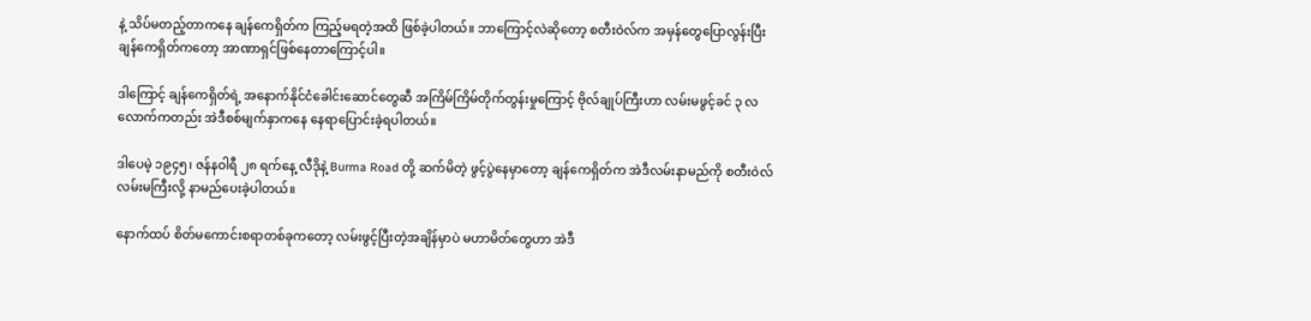နဲ့ သိပ်မတည့်တာကနေ ချန်ကေရှိတ်က ကြည့်မရတဲ့အထိ ဖြစ်ခဲ့ပါတယ်။ ဘာကြောင့်လဲဆိုတော့ စတီးဝဲလ်က အမှန်တွေပြောလွန်းပြီး ချန်ကေရှိတ်ကတော့ အာဏာရှင်ဖြစ်နေတာကြောင့်ပါ။

ဒါကြောင့် ချန်ကေရှိတ်ရဲ့ အနောက်နိုင်ငံခေါင်းဆောင်တွေဆီ အကြိမ်ကြိမ်တိုက်တွန်းမှုကြောင့် ဗိုလ်ချုပ်ကြီးဟာ လမ်းမဖွင့်ခင် ၃ လလောက်ကတည်း အဲဒီစစ်မျက်နှာကနေ နေရာပြောင်းခဲ့ရပါတယ်။

ဒါပေမဲ့ ၁၉၄၅၊ ဇန်နဝါရီ ၂၈ ရက်နေ့ လီဒိုနဲ့ Burma Road တို့ ဆက်မိတဲ့ ဖွင့်ပွဲနေမှာတော့ ချန်ကေရှိတ်က အဲဒီလမ်းနာမည်ကို စတီးဝဲလ်လမ်းမကြီးလို့ နာမည်ပေးခဲ့ပါတယ်။

နောက်ထပ် စိတ်မကောင်းစရာတစ်ခုကတော့ လမ်းဖွင့်ပြီးတဲ့အချိန်မှာပဲ မဟာမိတ်တွေဟာ အဲဒီ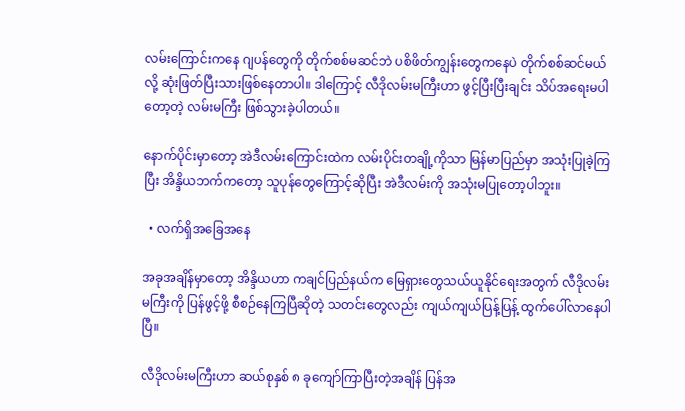လမ်းကြောင်းကနေ ဂျပန်တွေကို တိုက်စစ်မဆင်ဘဲ ပစိဖိတ်ကျွန်းတွေကနေပဲ တိုက်စစ်ဆင်မယ်လို့ ဆုံးဖြတ်ပြီးသားဖြစ်နေတာပါ။ ဒါကြောင့် လီဒိုလမ်းမကြီးဟာ ဖွင့်ပြီးပြီးချင်း သိပ်အရေးမပါတော့တဲ့ လမ်းမကြီး ဖြစ်သွားခဲ့ပါတယ်။

နောက်ပိုင်းမှာတော့ အဲဒီလမ်းကြောင်းထဲက လမ်းပိုင်းတချို့ကိုသာ မြန်မာပြည်မှာ အသုံးပြုခဲ့ကြပြီး အိန္ဒိယဘက်ကတော့ သူပုန်တွေကြောင့်ဆိုပြီး အဲဒီလမ်းကို အသုံးမပြုတော့ပါဘူး။

  • လက်ရှိအခြေအနေ

အခုအချိန်မှာတော့ အိန္ဒိယဟာ ကချင်ပြည်နယ်က မြေရှားတွေသယ်ယူနိုင်ရေးအတွက် လီဒိုလမ်းမကြီးကို ပြန်ဖွင့်ဖို့ စီစဉ်နေကြပြီဆိုတဲ့ သတင်းတွေလည်း ကျယ်ကျယ်ပြန့်ပြန့် ထွက်ပေါ်လာနေပါပြီ။

လီဒိုလမ်းမကြီးဟာ ဆယ်စုနှစ် ၈ ခုကျော်ကြာပြီးတဲ့အချိန် ပြန်အ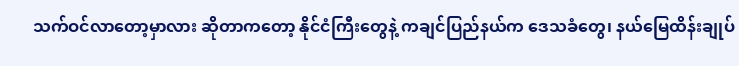သက်ဝင်လာတော့မှာလား ဆိုတာကတော့ နိုင်ငံကြီးတွေနဲ့ ကချင်ပြည်နယ်က ဒေသခံတွေ၊ နယ်မြေထိန်းချုပ်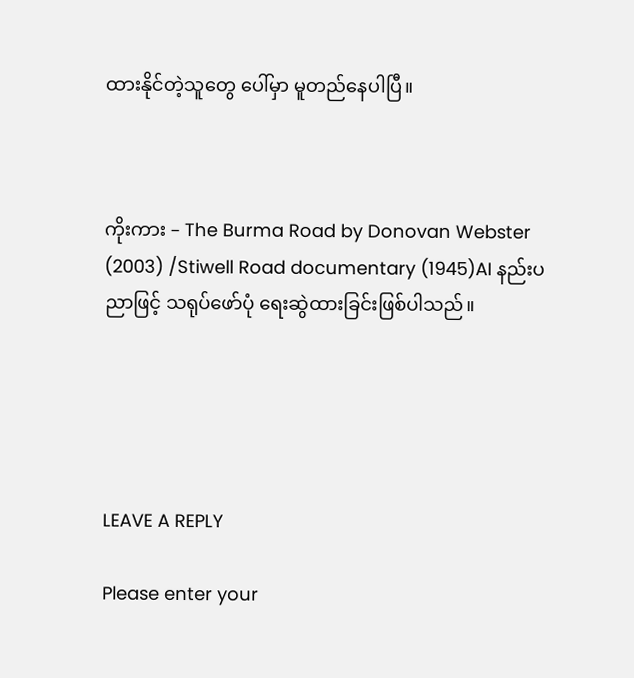ထားနိုင်တဲ့သူတွေ ပေါ်မှာ မူတည်နေပါပြီ။



ကိုးကား – The Burma Road by Donovan Webster (2003) /Stiwell Road documentary (1945)AI နည်းပညာဖြင့် သရုပ်ဖော်ပုံ ရေးဆွဲထားခြင်းဖြစ်ပါသည်။





LEAVE A REPLY

Please enter your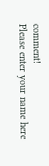comment!
Please enter your name here